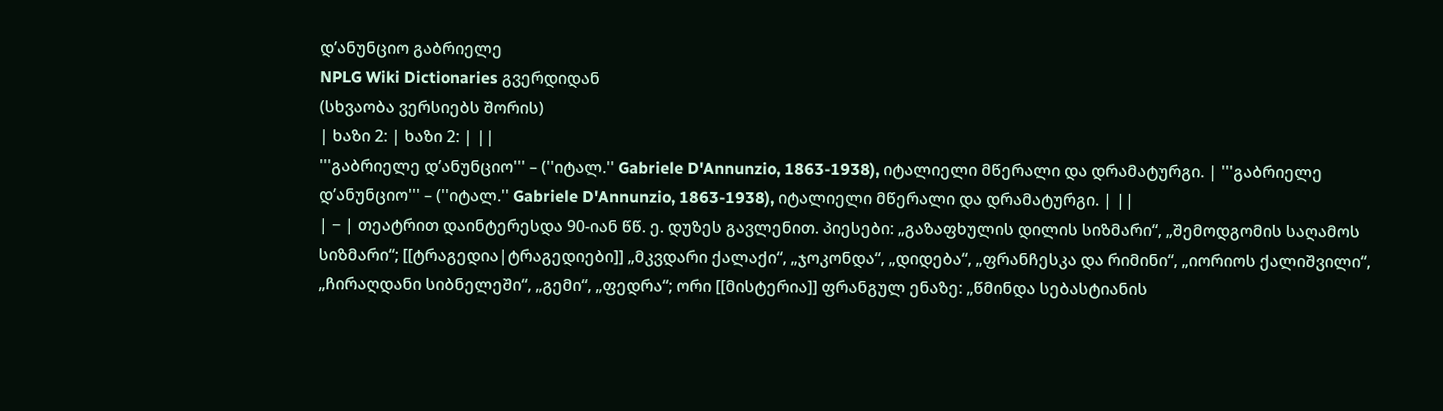დ’ანუნციო გაბრიელე
NPLG Wiki Dictionaries გვერდიდან
(სხვაობა ვერსიებს შორის)
| ხაზი 2: | ხაზი 2: | ||
'''გაბრიელე დ’ანუნციო''' – (''იტალ.'' Gabriele D'Annunzio, 1863-1938), იტალიელი მწერალი და დრამატურგი. | '''გაბრიელე დ’ანუნციო''' – (''იტალ.'' Gabriele D'Annunzio, 1863-1938), იტალიელი მწერალი და დრამატურგი. | ||
| − | თეატრით დაინტერესდა 90-იან წწ. ე. დუზეს გავლენით. პიესები: „გაზაფხულის დილის სიზმარი“, „შემოდგომის საღამოს სიზმარი“; [[ტრაგედია|ტრაგედიები]] „მკვდარი ქალაქი“, „ჯოკონდა“, „დიდება“, „ფრანჩესკა და რიმინი“, „იორიოს ქალიშვილი“, „ჩირაღდანი სიბნელეში“, „გემი“, „ფედრა“; ორი [[მისტერია]] ფრანგულ ენაზე: „წმინდა სებასტიანის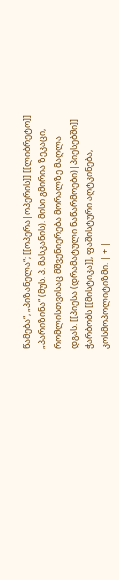წამება“, „პიზანელა“; [[ოპერა|ოპერის]] [[ლიბრეტო]] „პარიზინა“ (მუს. პ. მასკანის). მისი გმირია ზეკაცი, რომლისთვისაც მშვენიერება მორალზე მაღლა დგას. [[პიესა (დრამატული ნაწარმოები)|პიესებში]] ჭარბობს [[მისტიკა]], ფაშისტური აღტკინება, კოსმოპოლიტიზმი. | + |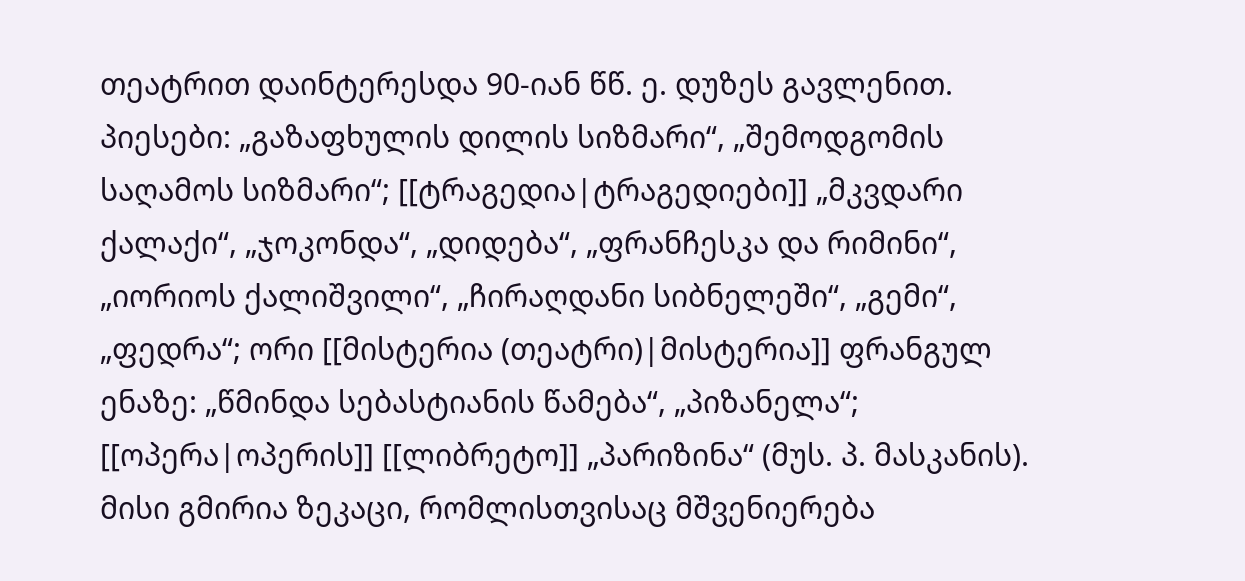თეატრით დაინტერესდა 90-იან წწ. ე. დუზეს გავლენით. პიესები: „გაზაფხულის დილის სიზმარი“, „შემოდგომის საღამოს სიზმარი“; [[ტრაგედია|ტრაგედიები]] „მკვდარი ქალაქი“, „ჯოკონდა“, „დიდება“, „ფრანჩესკა და რიმინი“, „იორიოს ქალიშვილი“, „ჩირაღდანი სიბნელეში“, „გემი“, „ფედრა“; ორი [[მისტერია (თეატრი)|მისტერია]] ფრანგულ ენაზე: „წმინდა სებასტიანის წამება“, „პიზანელა“; [[ოპერა|ოპერის]] [[ლიბრეტო]] „პარიზინა“ (მუს. პ. მასკანის). მისი გმირია ზეკაცი, რომლისთვისაც მშვენიერება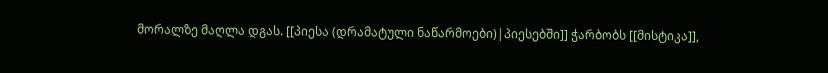მორალზე მაღლა დგას. [[პიესა (დრამატული ნაწარმოები)|პიესებში]] ჭარბობს [[მისტიკა]],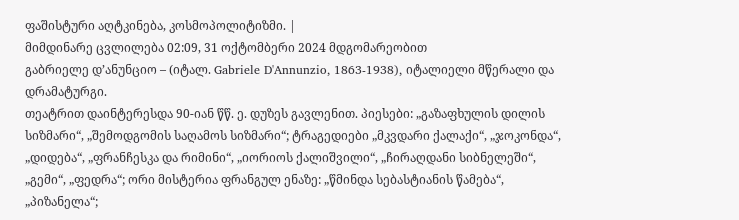ფაშისტური აღტკინება, კოსმოპოლიტიზმი. |
მიმდინარე ცვლილება 02:09, 31 ოქტომბერი 2024 მდგომარეობით
გაბრიელე დ’ანუნციო – (იტალ. Gabriele D'Annunzio, 1863-1938), იტალიელი მწერალი და დრამატურგი.
თეატრით დაინტერესდა 90-იან წწ. ე. დუზეს გავლენით. პიესები: „გაზაფხულის დილის სიზმარი“, „შემოდგომის საღამოს სიზმარი“; ტრაგედიები „მკვდარი ქალაქი“, „ჯოკონდა“, „დიდება“, „ფრანჩესკა და რიმინი“, „იორიოს ქალიშვილი“, „ჩირაღდანი სიბნელეში“, „გემი“, „ფედრა“; ორი მისტერია ფრანგულ ენაზე: „წმინდა სებასტიანის წამება“, „პიზანელა“;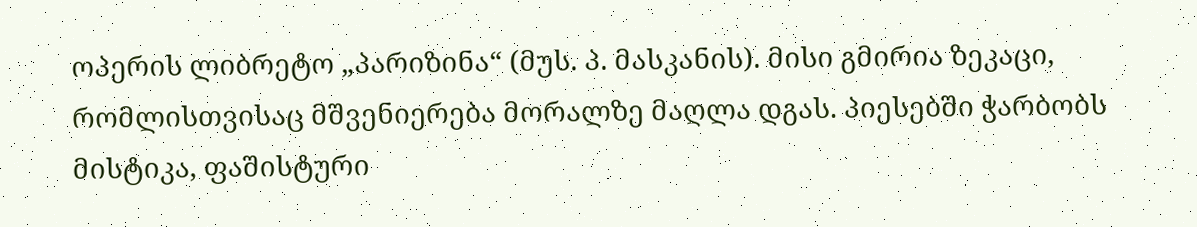ოპერის ლიბრეტო „პარიზინა“ (მუს. პ. მასკანის). მისი გმირია ზეკაცი, რომლისთვისაც მშვენიერება მორალზე მაღლა დგას. პიესებში ჭარბობს მისტიკა, ფაშისტური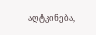აღტკინება,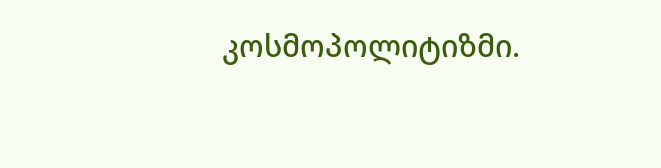კოსმოპოლიტიზმი.